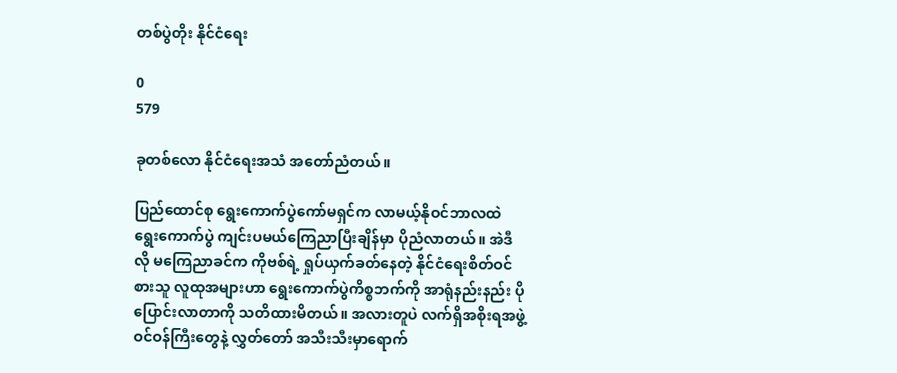တစ်ပွဲတိုး နိုင်ငံရေး

0
579

ခုတစ်လော နိုင်ငံရေးအသံ အတော်ညံတယ်။

ပြည်ထောင်စု ရွေးကောက်ပွဲကော်မရှင်က လာမယ့်နိုဝင်ဘာလထဲ ရွေးကောက်ပွဲ ကျင်းပမယ်ကြေညာပြီးချိန်မှာ ပိုညံလာတယ်။ အဲဒီလို မကြေညာခင်က ကိုဗစ်ရဲ့ ရှုပ်ယှက်ခတ်နေတဲ့ နိုင်ငံရေးစိတ်ဝင်စားသူ လူထုအများဟာ ရွေးကောက်ပွဲကိစ္စဘက်ကို အာရုံနည်းနည်း ပိုပြောင်းလာတာကို သတိထားမိတယ်။ အလားတူပဲ လက်ရှိအစိုးရအဖွဲ့ဝင်ဝန်ကြီးတွေနဲ့ လွှတ်တော် အသီးသီးမှာရောက်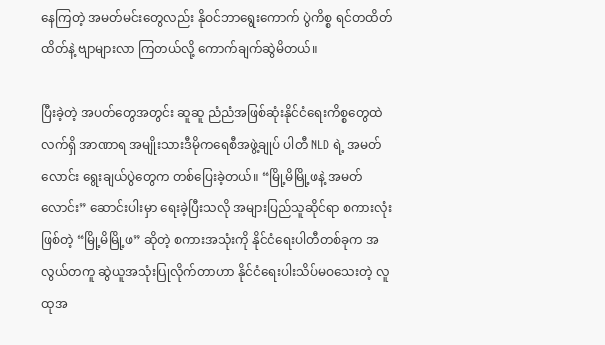နေကြတဲ့ အမတ်မင်းတွေလည်း နိုဝင်ဘာရွေးကောက် ပွဲကိစ္စ ရင်တထိတ်ထိတ်နဲ့ ဗျာများလာ ကြတယ်လို့ ကောက်ချက်ဆွဲမိတယ်။

ပြီးခဲ့တဲ့ အပတ်တွေအတွင်း ဆူဆူ ညံညံအဖြစ်ဆုံးနိုင်ငံရေးကိစ္စတွေထဲ လက်ရှိ အာဏာရ အမျိုးသားဒီမိုကရေစီအဖွဲ့ချုပ် ပါတီ NLD ရဲ့ အမတ်လောင်း ရွေးချယ်ပွဲတွေက တစ်ပြေးခဲ့တယ်။ “မြို့မိမြို့ဖနဲ့ အမတ်လောင်း” ဆောင်းပါးမှာ ရေးခဲ့ပြီးသလို အများပြည်သူဆိုင်ရာ စကားလုံးဖြစ်တဲ့ “မြို့မိမြို့ဖ” ဆိုတဲ့ စကားအသုံးကို နိုင်ငံရေးပါတီတစ်ခုက အလွယ်တကူ ဆွဲယူအသုံးပြုလိုက်တာဟာ နိုင်ငံရေးပါးသိပ်မဝသေးတဲ့ လူထုအ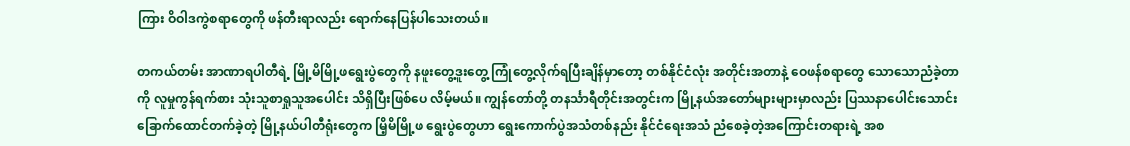ကြား ဝိဝါဒကွဲစရာတွေကို ဖန်တီးရာလည်း ရောက်နေပြန်ပါသေးတယ်။

တကယ်တမ်း အာဏာရပါတီရဲ့ မြို့မိမြို့ဖရွေးပွဲတွေကို နဖူးတွေ့ဒူးတွေ့ ကြုံတွေ့လိုက်ရပြီးချိန်မှာတော့ တစ်နိုင်ငံလုံး အတိုင်းအတာနဲ့ ဝေဖန်စရာတွေ သောသောညံခဲ့တာကို လူမှုကွန်ရက်စား သုံးသူစာရှုသူအပေါင်း သိရှိပြီးဖြစ်ပေ လိမ့်မယ်။ ကျွန်တော်တို့ တနင်္သာရီတိုင်းအတွင်းက မြို့နယ်အတော်များများမှာလည်း ပြဿနာပေါင်းသောင်းခြောက်ထောင်တက်ခဲ့တဲ့ မြို့နယ်ပါတီရုံးတွေက မြိ့မိမြို့ဖ ရွေးပွဲတွေဟာ ရွေးကောက်ပွဲအသံတစ်နည်း နိုင်ငံရေးအသံ ညံစေခဲ့တဲ့အကြောင်းတရားရဲ့ အစ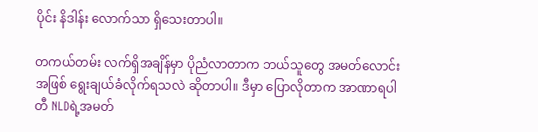ပိုင်း နိဒါန်း လောက်သာ ရှိသေးတာပါ။

တကယ်တမ်း လက်ရှိအချိန်မှာ ပိုညံလာတာက ဘယ်သူတွေ အမတ်လောင်းအဖြစ် ရွေးချယ်ခံလိုက်ရသလဲ ဆိုတာပါ။ ဒီမှာ ပြောလိုတာက အာဏာရပါတီ NLDရဲ့အမတ်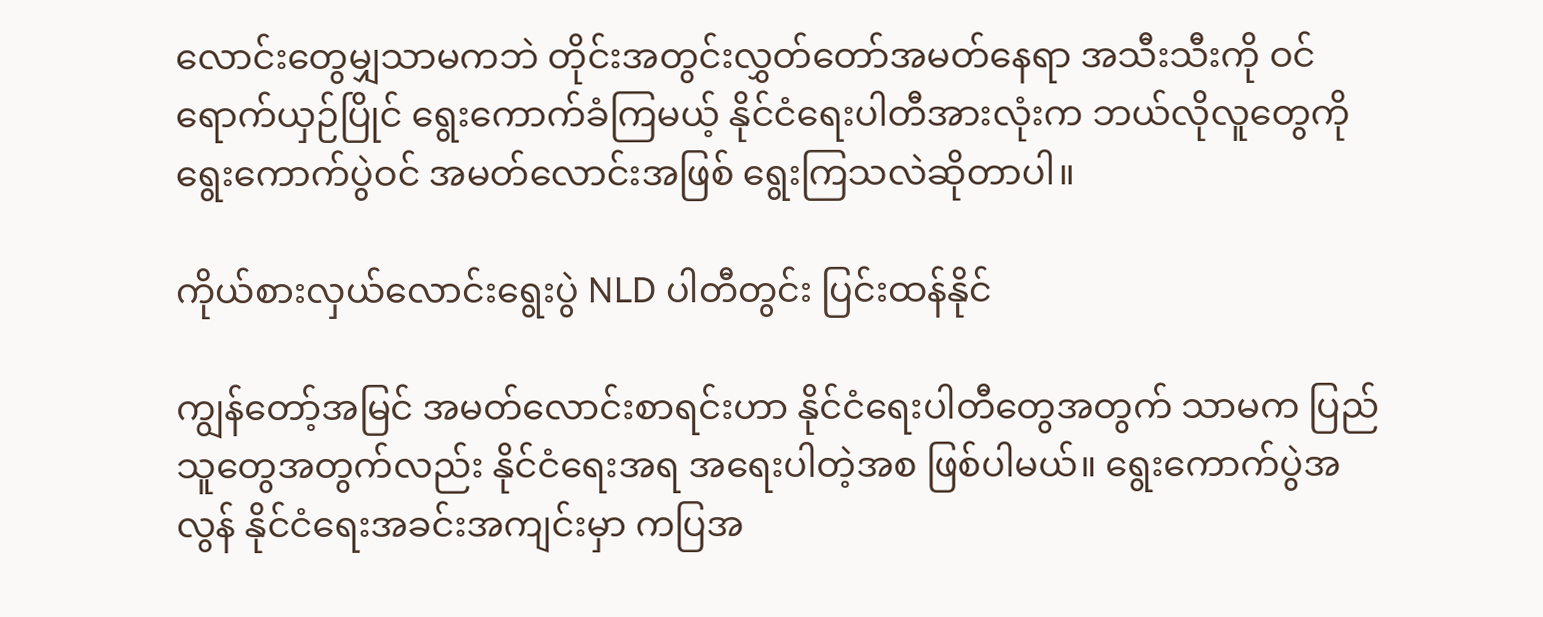လောင်းတွေမျှသာမကဘဲ တိုင်းအတွင်းလွှတ်တော်အမတ်နေရာ အသီးသီးကို ဝင်ရောက်ယှဉ်ပြိုင် ရွေးကောက်ခံကြမယ့် နိုင်ငံရေးပါတီအားလုံးက ဘယ်လိုလူတွေကို ရွေးကောက်ပွဲဝင် အမတ်လောင်းအဖြစ် ရွေးကြသလဲဆိုတာပါ။

ကိုယ်စားလှယ်လောင်းရွေးပွဲ NLD ပါတီတွင်း ပြင်းထန်နိုင်

ကျွန်တော့်အမြင် အမတ်လောင်းစာရင်းဟာ နိုင်ငံရေးပါတီတွေအတွက် သာမက ပြည်သူတွေအတွက်လည်း နိုင်ငံရေးအရ အရေးပါတဲ့အစ ဖြစ်ပါမယ်။ ရွေးကောက်ပွဲအလွန် နိုင်ငံရေးအခင်းအကျင်းမှာ ကပြအ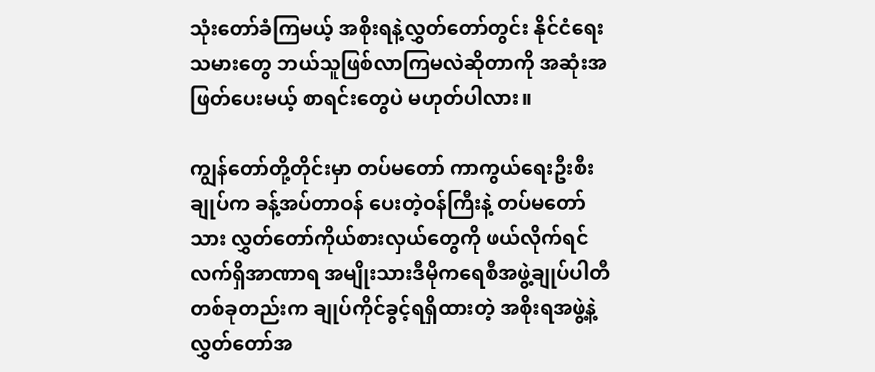သုံးတော်ခံကြမယ့် အစိုးရနဲ့လွှတ်တော်တွင်း နိုင်ငံရေးသမားတွေ ဘယ်သူဖြစ်လာကြမလဲဆိုတာကို အဆုံးအဖြတ်ပေးမယ့် စာရင်းတွေပဲ မဟုတ်ပါလား။

ကျွန်တော်တို့တိုင်းမှာ တပ်မတော် ကာကွယ်ရေးဦးစီးချုပ်က ခန့်အပ်တာဝန် ပေးတဲ့ဝန်ကြီးနဲ့ တပ်မတော်သား လွှတ်တော်ကိုယ်စားလှယ်တွေကို ဖယ်လိုက်ရင် လက်ရှိအာဏာရ အမျိုးသားဒီမိုကရေစီအဖွဲ့ချုပ်ပါတီ တစ်ခုတည်းက ချုပ်ကိုင်ခွင့်ရရှိထားတဲ့ အစိုးရအဖွဲ့နဲ့ လွှတ်တော်အ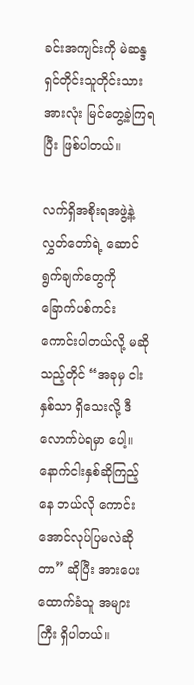ခင်းအကျင်းကို မဲဆန္ဒရှင်တိုင်းသူတိုင်းသားအားလုံး မြင်တွေ့ခဲ့ကြရပြီး ဖြစ်ပါတယ်။

လက်ရှိအစိုးရအဖွဲ့နဲ့ လွှတ်တော်ရဲ့ ဆောင်ရွက်ချက်တွေကို ခြောက်ပစ်ကင်း ကောင်းပါတယ်လို့ မဆိုသည့်တိုင် “အခုမှ ငါးနှစ်သာ ရှိသေးလို့ ဒီလောက်ပဲရမှာ ပေါ့။ နောက်ငါးနှစ်ဆိုကြည့်နေ ဘယ်လို ကောင်းအောင်လုပ်ပြမလဲဆိုတာ” ဆိုပြီး အားပေးထောက်ခံသူ အများကြီး ရှိပါတယ်။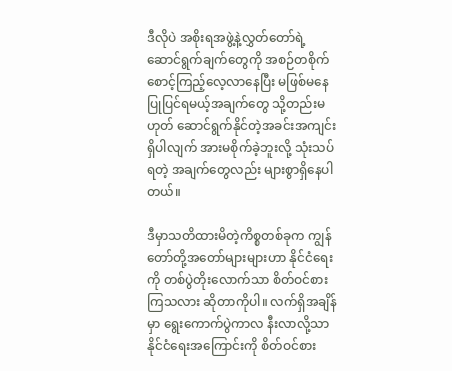ဒီလိုပဲ အစိုးရအဖွဲ့နဲ့လွှတ်တော်ရဲ့ဆောင်ရွက်ချက်တွေကို အစဉ်တစိုက် စောင့်ကြည့်လေ့လာနေပြီး မဖြစ်မနေပြုပြင်ရမယ့်အချက်တွေ သို့တည်းမဟုတ် ဆောင်ရွက်နိုင်တဲ့အခင်းအကျင်းရှိပါလျက် အားမစိုက်ခဲ့ဘူးလို့ သုံးသပ်ရတဲ့ အချက်တွေလည်း များစွာရှိနေပါတယ်။

ဒီမှာသတိထားမိတဲ့ကိစ္စတစ်ခုက ကျွန်တော်တို့အတော်များများဟာ နိုင်ငံရေးကို တစ်ပွဲတိုးလောက်သာ စိတ်ဝင်စားကြသလား ဆိုတာကိုပါ။ လက်ရှိအချိန်မှာ ရွေးကောက်ပွဲကာလ နီးလာလို့သာ နိုင်ငံရေးအကြောင်းကို စိတ်ဝင်စား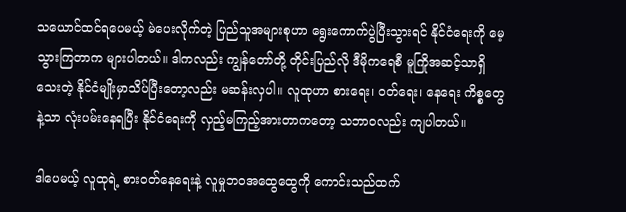သယောင်ထင်ရပေမယ့် မဲပေးလိုက်တဲ့ ပြည်သူအများစုဟာ ရွေးကောက်ပွဲပြီးသွားရင် နိုင်ငံရေးကို မေ့သွားကြတာက များပါတယ်။ ဒါကလည်း ကျွန်တော်တို့ တိုင်းပြည်လို ဒီမိုကရေစီ မူကြိုအဆင့်သာရှိသေးတဲ့ နိုင်ငံမျိုးမှာသိပ်ပြီးတော့လည်း မဆန်းလှပါ။ လူထုဟာ စားရေး၊ ဝတ်ရေး၊ နေရေး ကိစ္စတွေနဲ့သာ လုံးပမ်းနေရပြီး နိုင်ငံရေးကို လှည့်မကြည့်အားတာကတော့ သဘာဝလည်း ကျပါတယ်။

ဒါပေမယ့် လူထုရဲ့ စားဝတ်နေရေးနဲ့ လူမှုဘဝအထွေထွေကို ကောင်းသည်ထက်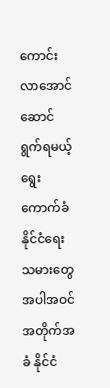ကောင်းလာအောင် ဆောင်ရွက်ရမယ့် ရွေးကောက်ခံ နိုင်ငံရေးသမားတွေ အပါအဝင် အတိုက်အခံ နိုင်ငံ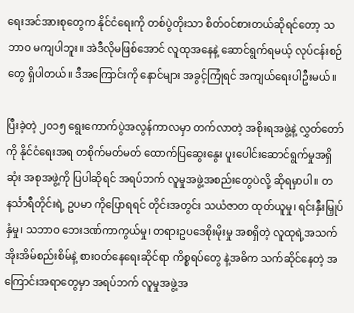ရေးအင်အားစုတွေက နိုင်ငံရေးကို တစ်ပွဲတိုးသာ စိတ်ဝင်စားတယ်ဆိုရင်တော့ သဘာဝ မကျပါဘူး။ အဲဒီလိုမဖြစ်အောင် လူထုအနေနဲ့ ဆောင်ရွက်ရမယ့် လုပ်ငန်းစဉ်တွေ ရှိပါတယ်။ ဒီအကြောင်းကို နောင်များ အခွင့်ကြုံရင် အကျယ်ရေးပါဦးမယ်။

ပြီးခဲ့တဲ့ ၂၀၁၅ ရွေးကောက်ပွဲအလွန်ကာလမှာ တက်လာတဲ့ အစိုးရအဖွဲ့နဲ့ လွှတ်တော်ကို နိုင်ငံရေးအရ တစိုက်မတ်မတ် ထောက်ပြဆွေးနွေး ပူးပေါင်းဆောင်ရွက်မှုအရှိဆုံး အစုအဖွဲ့ကို ပြပါဆိုရင် အရပ်ဘက် လူမှုအဖွဲ့အစည်းတွေပဲလို့ ဆိုရမှာပါ။ တနင်္သာရီတိုင်းရဲ့ ဥပမာ ကိုပြောရရင် တိုင်းအတွင်း သယံဇာတ ထုတ်ယူမှု၊ ရင်းနှီးမြှုပ်နှံမှု၊ သဘာဝ ဘေးဒဏ်ကာကွယ်မှု၊ တရားဥပဒေစိုးမိုးမှု အစရှိတဲ့ လူထုရဲ့အသက်အိုးအိမ်စည်းစိမ်နဲ့ စားဝတ်နေရေးဆိုင်ရာ ကိစ္စရပ်တွေ နဲ့အဓိက သက်ဆိုင်နေတဲ့ အကြောင်းအရာတွေမှာ အရပ်ဘက် လူမှုအဖွဲ့အ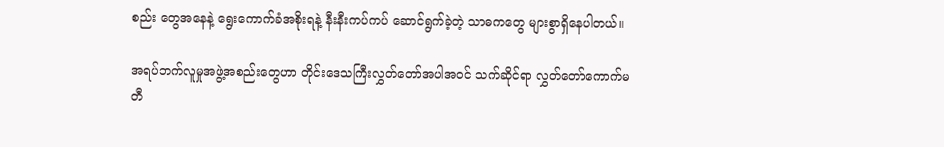စည်း တွေအနေနဲ့ ရွေးကောက်ခံအစိုးရနဲ့ နီးနီးကပ်ကပ် ဆောင်ရွက်ခဲ့တဲ့ သာဓကတွေ များစွာရှိနေပါတယ်။

အရပ်ဘက်လူမှုအဖွဲ့အစည်းတွေဟာ တိုင်းဒေသကြီးလွှတ်တော်အပါအဝင် သက်ဆိုင်ရာ လွှတ်တော်ကောက်မတီ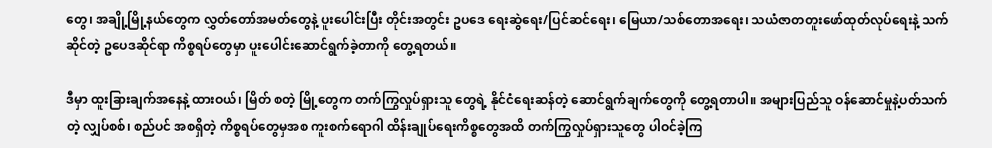တွေ၊ အချို့မြို့နယ်တွေက လွှတ်တော်အမတ်တွေနဲ့ ပူးပေါင်းပြီး တိုင်းအတွင်း ဥပဒေ ရေးဆွဲရေး/ပြင်ဆင်ရေး၊ မြေယာ/သစ်တောအရေး၊ သယံဇာတတူးဖော်ထုတ်လုပ်ရေးနဲ့ သက်ဆိုင်တဲ့ ဥပေဒဆိုင်ရာ ကိစ္စရပ်တွေမှာ ပူးပေါင်းဆောင်ရွက်ခဲ့တာကို တွေ့ရတယ်။

ဒီမှာ ထူးခြားချက်အနေနဲ့ ထားဝယ်၊ မြိတ် စတဲ့ မြို့တွေက တက်ကြွလှုပ်ရှားသူ တွေရဲ့ နိုင်ငံရေးဆန်တဲ့ ဆောင်ရွက်ချက်တွေကို တွေ့ရတာပါ။ အများပြည်သူ ဝန်ဆောင်မှုနဲ့ပတ်သက်တဲ့ လျှပ်စစ်၊ စည်ပင် အစရှိတဲ့ ကိစ္စရပ်တွေမှအစ ကူးစက်ရောဂါ ထိန်းချုပ်ရေးကိစ္စတွေအထိ တက်ကြွလှုပ်ရှားသူတွေ ပါဝင်ခဲ့ကြ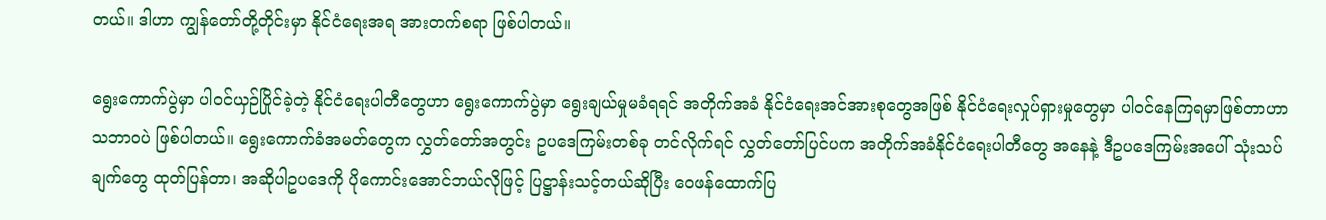တယ်။ ဒါဟာ ကျွန်တော်တို့တိုင်းမှာ နိုင်ငံရေးအရ အားတက်စရာ ဖြစ်ပါတယ်။

ရွေးကောက်ပွဲမှာ ပါဝင်ယှဉ်ပြိုင်ခဲ့တဲ့ နိုင်ငံရေးပါတီတွေဟာ ရွေးကောက်ပွဲမှာ ရွေးချယ်မှုမခံရရင် အတိုက်အခံ နိုင်ငံရေးအင်အားစုတွေအဖြစ် နိုင်ငံရေးလှုပ်ရှားမှုတွေမှာ ပါဝင်နေကြရမှာဖြစ်တာဟာ သဘာဝပဲ ဖြစ်ပါတယ်။ ရွေးကောက်ခံအမတ်တွေက လွှတ်တော်အတွင်း ဥပဒေကြမ်းတစ်ခု တင်လိုက်ရင် လွှတ်တော်ပြင်ပက အတိုက်အခံနိုင်ငံရေးပါတီတွေ အနေနဲ့ ဒီဥပဒေကြမ်းအပေါ် သုံးသပ်ချက်တွေ ထုတ်ပြန်တာ၊ အဆိုပါဥပဒေကို ပိုကောင်းအောင်ဘယ်လိုဖြင့် ပြဋ္ဌာန်းသင့်တယ်ဆိုပြီး ဝေဖန်ထောက်ပြ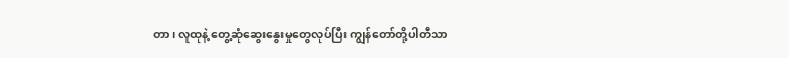တာ၊ လူထုနဲ့ တွေ့ဆုံဆွေးနွေးမှုတွေလုပ်ပြီး ကျွန်တော်တို့ပါတီသာ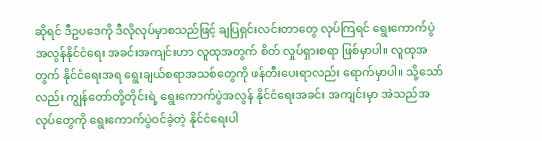ဆိုရင် ဒီဥပဒေကို ဒီလိုလုပ်မှာစသည်ဖြင့် ချပြရှင်းလင်းတာတွေ လုပ်ကြရင် ရွေးကောက်ပွဲအလွန်နိုင်ငံရေး အခင်းအကျင်းဟာ လူထုအတွက် စိတ် လှုပ်ရှားစရာ ဖြစ်မှာပါ။ လူထုအတွက် နိုင်ငံရေးအရ ရွေးချယ်စရာအသစ်တွေကို ဖန်တီးပေးရာလည်း ရောက်မှာပါ။ သို့သော်လည်း ကျွန်တော်တို့တိုင်းရဲ့ ရွေးကောက်ပွဲအလွန် နိုင်ငံရေးအခင်း အကျင်းမှာ အဲသည်အလုပ်တွေကို ရွေးကောက်ပွဲဝင်ခဲ့တဲ့ နိုင်ငံရေးပါ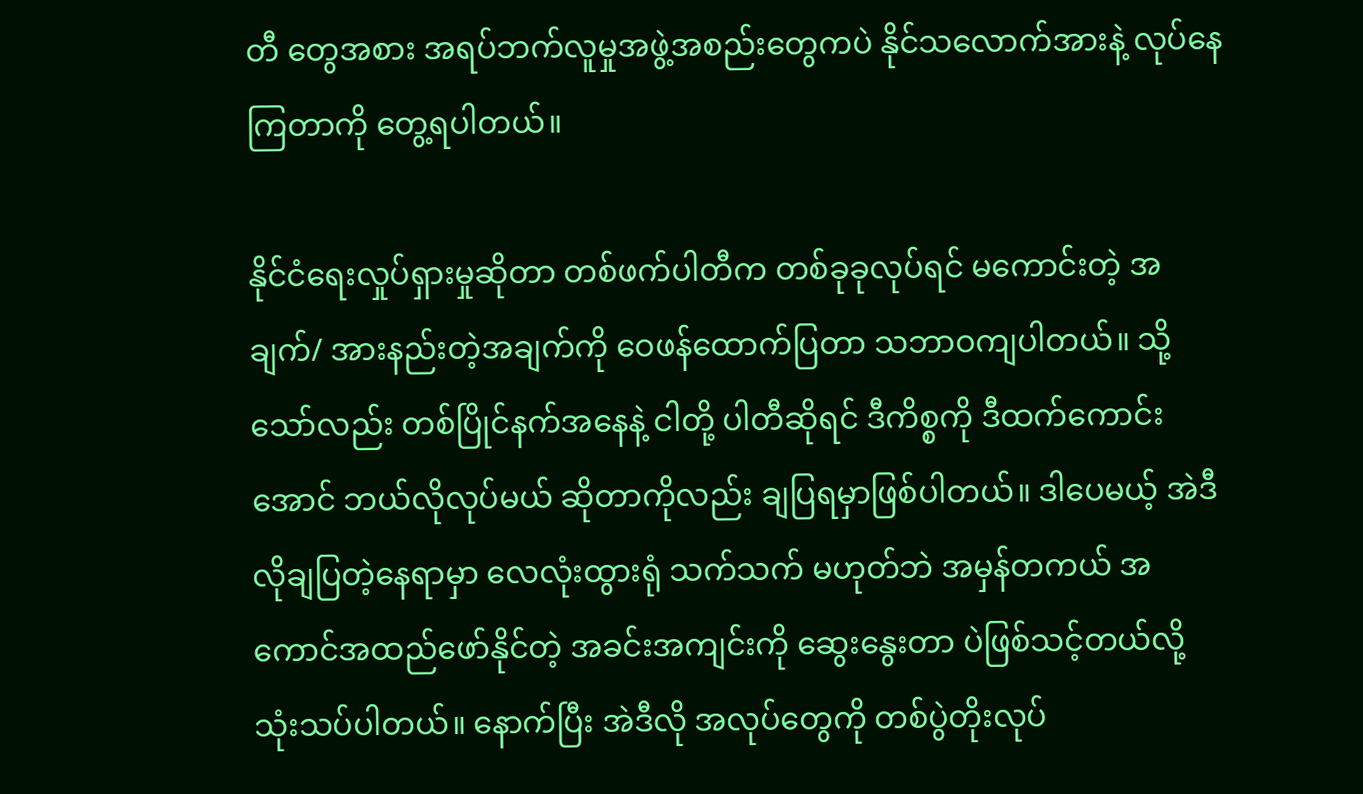တီ တွေအစား အရပ်ဘက်လူမှုအဖွဲ့အစည်းတွေကပဲ နိုင်သလောက်အားနဲ့ လုပ်နေကြတာကို တွေ့ရပါတယ်။

နိုင်ငံရေးလှုပ်ရှားမှုဆိုတာ တစ်ဖက်ပါတီက တစ်ခုခုလုပ်ရင် မကောင်းတဲ့ အချက်/ အားနည်းတဲ့အချက်ကို ဝေဖန်ထောက်ပြတာ သဘာဝကျပါတယ်။ သို့သော်လည်း တစ်ပြိုင်နက်အနေနဲ့ ငါတို့ ပါတီဆိုရင် ဒီကိစ္စကို ဒီထက်ကောင်းအောင် ဘယ်လိုလုပ်မယ် ဆိုတာကိုလည်း ချပြရမှာဖြစ်ပါတယ်။ ဒါပေမယ့် အဲဒီလိုချပြတဲ့နေရာမှာ လေလုံးထွားရုံ သက်သက် မဟုတ်ဘဲ အမှန်တကယ် အကောင်အထည်ဖော်နိုင်တဲ့ အခင်းအကျင်းကို ဆွေးနွေးတာ ပဲဖြစ်သင့်တယ်လို့ သုံးသပ်ပါတယ်။ နောက်ပြီး အဲဒီလို အလုပ်တွေကို တစ်ပွဲတိုးလုပ်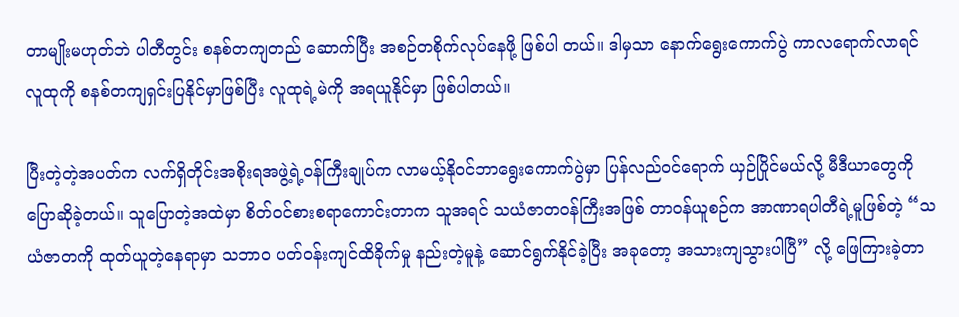တာမျိုးမဟုတ်ဘဲ ပါတီတွင်း စနစ်တကျတည် ဆောက်ပြီး အစဉ်တစိုက်လုပ်နေဖို့ ဖြစ်ပါ တယ်။ ဒါမှသာ နောက်ရွေးကောက်ပွဲ ကာလရောက်လာရင် လူထုကို စနစ်တကျရှင်းပြနိုင်မှာဖြစ်ပြီး လူထုရဲ့မဲကို အရယူနိုင်မှာ ဖြစ်ပါတယ်။

ပြီးတဲ့တဲ့အပတ်က လက်ရှိတိုင်းအစိုးရအဖွဲ့ရဲ့ဝန်ကြီးချုပ်က လာမယ့်နိုဝင်ဘာရွေးကောက်ပွဲမှာ ပြန်လည်ဝင်ရောက် ယှဉ်ပြိုင်မယ်လို့ မီဒီယာတွေကို ပြောဆိုခဲ့တယ်။ သူပြောတဲ့အထဲမှာ စိတ်ဝင်စားစရာကောင်းတာက သူအရင် သယံဇာတဝန်ကြီးအဖြစ် တာဝန်ယူစဉ်က အာဏာရပါတီရဲ့မူဖြစ်တဲ့ “သယံဇာတကို ထုတ်ယူတဲ့နေရာမှာ သဘာဝ ပတ်ဝန်းကျင်ထိခိုက်မှု နည်းတဲ့မူနဲ့ ဆောင်ရွက်နိုင်ခဲ့ပြီး အခုတော့ အသားကျသွားပါပြီ” လို့ ဖြေကြားခဲ့တာ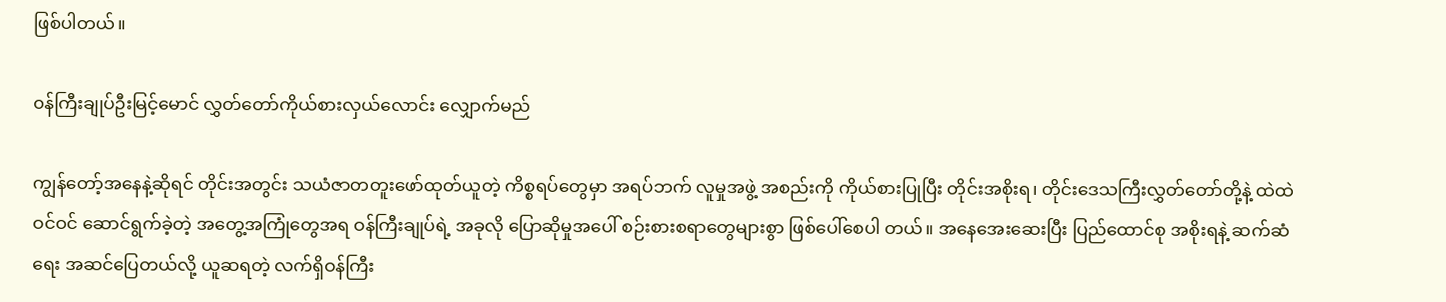ဖြစ်ပါတယ်။

၀န်ကြီးချုပ်ဦးမြင့်မောင် လွှတ်တော်ကိုယ်စားလှယ်လောင်း လျှောက်မည်

ကျွန်တော့်အနေနဲ့ဆိုရင် တိုင်းအတွင်း သယံဇာတတူးဖော်ထုတ်ယူတဲ့ ကိစ္စရပ်တွေမှာ အရပ်ဘက် လူမှုအဖွဲ့ အစည်းကို ကိုယ်စားပြုပြီး တိုင်းအစိုးရ၊ တိုင်းဒေသကြီးလွှတ်တော်တို့နဲ့ ထဲထဲဝင်ဝင် ဆောင်ရွက်ခဲ့တဲ့ အတွေ့အကြုံတွေအရ ဝန်ကြီးချုပ်ရဲ့ အခုလို ပြောဆိုမှုအပေါ် စဉ်းစားစရာတွေများစွာ ဖြစ်ပေါ်စေပါ တယ်။ အနေအေးဆေးပြီး ပြည်ထောင်စု အစိုးရနဲ့ ဆက်ဆံရေး အဆင်ပြေတယ်လို့ ယူဆရတဲ့ လက်ရှိဝန်ကြီး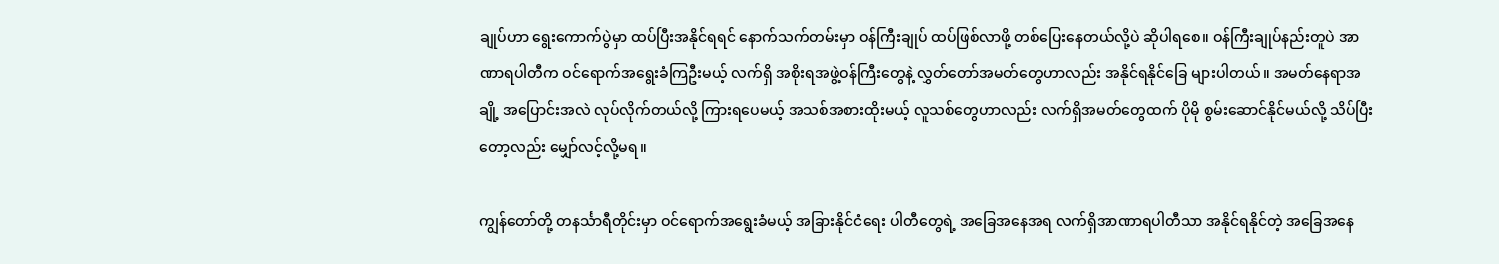ချုပ်ဟာ ရွေးကောက်ပွဲမှာ ထပ်ပြီးအနိုင်ရရင် နောက်သက်တမ်းမှာ ဝန်ကြီးချုပ် ထပ်ဖြစ်လာဖို့ တစ်ပြေးနေတယ်လို့ပဲ ဆိုပါရစေ။ ဝန်ကြီးချုပ်နည်းတူပဲ အာဏာရပါတီက ဝင်ရောက်အရွေးခံကြဦးမယ့် လက်ရှိ အစိုးရအဖွဲ့ဝန်ကြီးတွေနဲ့ လွှတ်တော်အမတ်တွေဟာလည်း အနိုင်ရနိုင်ခြေ များပါတယ်။ အမတ်နေရာအချို့ အပြောင်းအလဲ လုပ်လိုက်တယ်လို့ ကြားရပေမယ့် အသစ်အစားထိုးမယ့် လူသစ်တွေဟာလည်း လက်ရှိအမတ်တွေထက် ပိုမို စွမ်းဆောင်နိုင်မယ်လို့ သိပ်ပြီးတော့လည်း မျှော်လင့်လို့မရ။

ကျွန်တော်တို့ တနင်္သာရီတိုင်းမှာ ဝင်ရောက်အရွေးခံမယ့် အခြားနိုင်ငံရေး ပါတီတွေရဲ့ အခြေအနေအရ လက်ရှိအာဏာရပါတီသာ အနိုင်ရနိုင်တဲ့ အခြေအနေ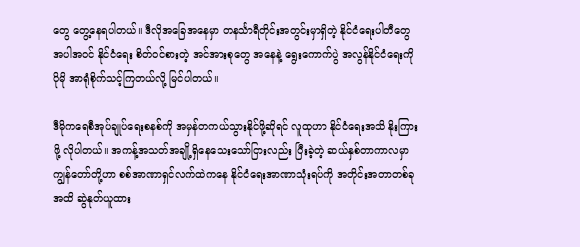တွေ တွေ့နေရပါတယ်။ ဒီလိုအခြေအနေမှာ တနင်္သာရီတိုင်းအတွင်းမှာရှိတဲ့ နိုင်ငံရေးပါတီတွေ အပါအဝင် နိုင်ငံရေး စိတ်ဝင်စားတဲ့ အင်အားစုတွေ အနေနဲ့ ရွေးကောက်ပွဲ အလွန်နိုင်ငံရေးကို ပိုမို အာရုံစိုက်သင့်ကြတယ်လို့ မြင်ပါတယ်။

ဒီမိုကရေစီအုပ်ချုပ်ရေးစနစ်ကို အမှန်တကယ်သွားနိုင်ဖို့ဆိုရင် လူထုဟာ နိုင်ငံရေးအသိ နိုးကြားဖို့ လိုပါတယ်။ အကန့်အသတ်အချို့ရှိနေသေးသော်ငြားလည်း ပြီးခဲ့တဲ့ ဆယ်နှစ်တာကာလမှာ ကျွန်တော်တို့ဟာ စစ်အာဏာရှင်လက်ထဲကနေ နိုင်ငံရေးအာဏာသုံးရပ်ကို အတိုင်းအတာတစ်ခုအထိ ဆွဲနုတ်ယူထား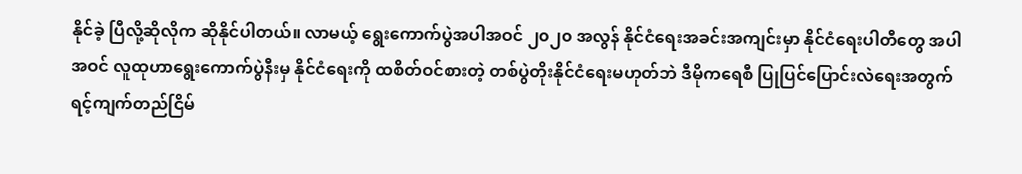နိုင်ခဲ့ ပြီလို့ဆိုလိုက ဆိုနိုင်ပါတယ်။ လာမယ့် ရွေးကောက်ပွဲအပါအဝင် ၂၀၂၀ အလွန် နိုင်ငံရေးအခင်းအကျင်းမှာ နိုင်ငံရေးပါတီတွေ အပါအဝင် လူထုဟာရွေးကောက်ပွဲနီးမှ နိုင်ငံရေးကို ထစိတ်ဝင်စားတဲ့ တစ်ပွဲတိုးနိုင်ငံရေးမဟုတ်ဘဲ ဒီမိုကရေစီ ပြုပြင်ပြောင်းလဲရေးအတွက် ရင့်ကျက်တည်ငြိမ်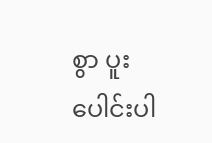စွာ ပူးပေါင်းပါ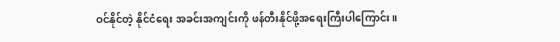ဝင်နိုင်တဲ့ နိုင်ငံရေး အခင်းအကျင်းကို ဖန်တီးနိုင်ဖို့အရေးကြီးပါကြောင်း။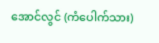အောင်လွင် (ကံပေါက်သား)